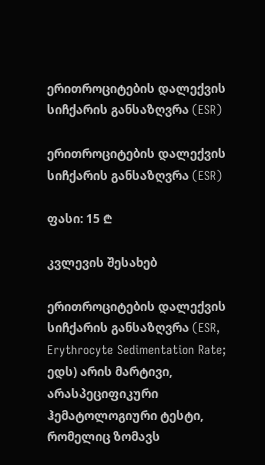ერითროციტების დალექვის სიჩქარის განსაზღვრა (ESR)

ერითროციტების დალექვის სიჩქარის განსაზღვრა (ESR)

ფასი: 15 ₾

კვლევის შესახებ

ერითროციტების დალექვის სიჩქარის განსაზღვრა (ESR, Erythrocyte Sedimentation Rate; ედს) არის მარტივი, არასპეციფიკური ჰემატოლოგიური ტესტი, რომელიც ზომავს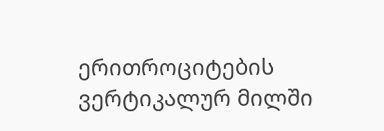ერითროციტების ვერტიკალურ მილში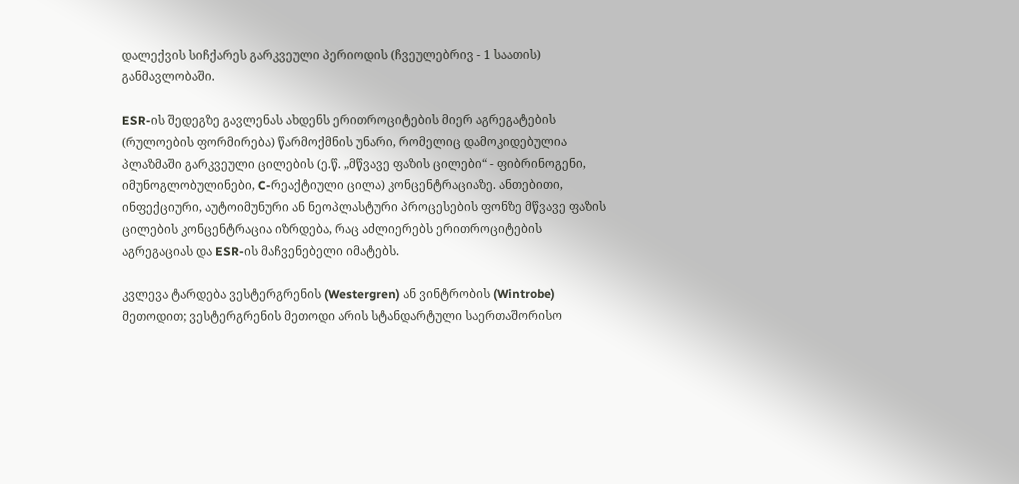დალექვის სიჩქარეს გარკვეული პერიოდის (ჩვეულებრივ - 1 საათის) განმავლობაში.

ESR-ის შედეგზე გავლენას ახდენს ერითროციტების მიერ აგრეგატების (რულოების ფორმირება) წარმოქმნის უნარი, რომელიც დამოკიდებულია პლაზმაში გარკვეული ცილების (ე.წ. „მწვავე ფაზის ცილები“ - ფიბრინოგენი, იმუნოგლობულინები, C-რეაქტიული ცილა) კონცენტრაციაზე. ანთებითი, ინფექციური, აუტოიმუნური ან ნეოპლასტური პროცესების ფონზე მწვავე ფაზის ცილების კონცენტრაცია იზრდება, რაც აძლიერებს ერითროციტების აგრეგაციას და ESR-ის მაჩვენებელი იმატებს.

კვლევა ტარდება ვესტერგრენის (Westergren) ან ვინტრობის (Wintrobe) მეთოდით; ვესტერგრენის მეთოდი არის სტანდარტული საერთაშორისო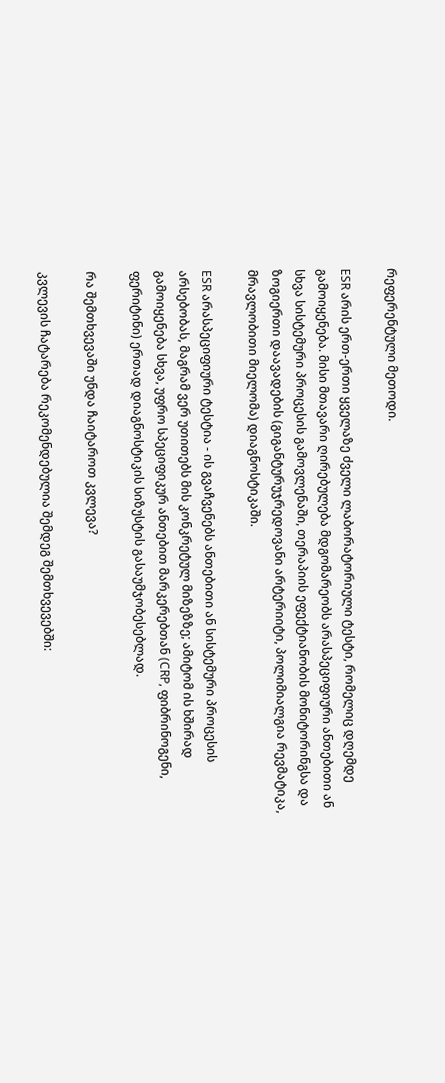რეფერენტული მეთოდი.

ESR არის ერთ-ერთი ყველაზე ძველი ლაბორატორიული ტესტი, რომელიც დღემდე გამოიყენება. მისი მთავარი ღირებულება მდგომარეობს არასპეციფიური ანთებითი ან სხვა სისტემური პროცესის გამოვლენაში, თერაპიის ეფექტიანობის მონიტორინგსა და ზოგიერთი დაავადების (გიგანტურუჯრედოვანი არტერიიტი, პოლიმიალგია რევმატიკა, მრავლობითი მიელომა) დიაგნოსტიკაში.

ESR არასპეციფიური ტესტია - ის გვაჩვენებს ანთებითი ან სისტემური პროცესის არსებობას, მაგრამ ვერ უთითებს მის კონკრეტულ მიზეზზე; ამიტომ ის ხშირად გამოიყენება სხვა, უფრო სპეციფიკურ ანთებით მარკერებთან (CRP, ფიბრინოგენი, ფერიტინი) ერთად დიაგნოსტიკის სიზუსტის გასაუმჯობესებლად.

რა შემთხვევაში უნდა ჩაიტაროთ კვლევა?

კვლევის ჩატარება რეკომენდებულია შემდეგ შემთხვევებში: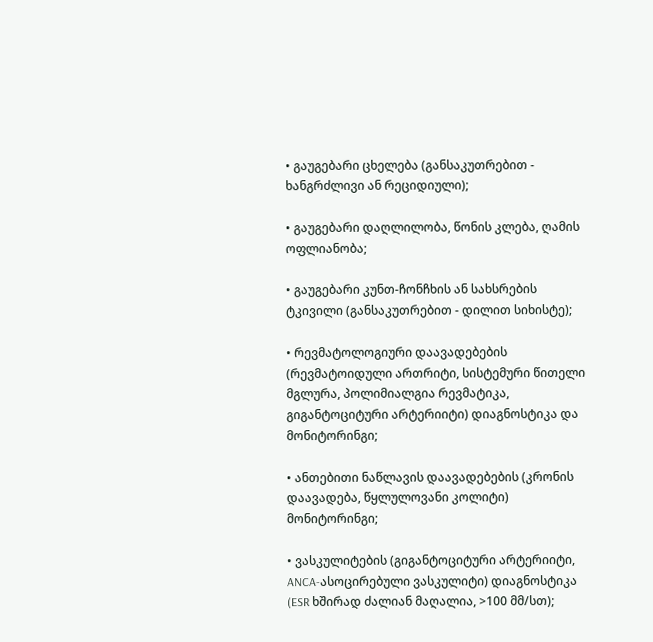• გაუგებარი ცხელება (განსაკუთრებით - ხანგრძლივი ან რეციდიული);

• გაუგებარი დაღლილობა, წონის კლება, ღამის ოფლიანობა;

• გაუგებარი კუნთ-ჩონჩხის ან სახსრების ტკივილი (განსაკუთრებით - დილით სიხისტე);

• რევმატოლოგიური დაავადებების (რევმატოიდული ართრიტი, სისტემური წითელი მგლურა, პოლიმიალგია რევმატიკა, გიგანტოციტური არტერიიტი) დიაგნოსტიკა და მონიტორინგი;

• ანთებითი ნაწლავის დაავადებების (კრონის დაავადება, წყლულოვანი კოლიტი) მონიტორინგი;

• ვასკულიტების (გიგანტოციტური არტერიიტი, ANCA-ასოცირებული ვასკულიტი) დიაგნოსტიკა (ESR ხშირად ძალიან მაღალია, >100 მმ/სთ);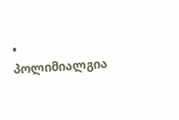• პოლიმიალგია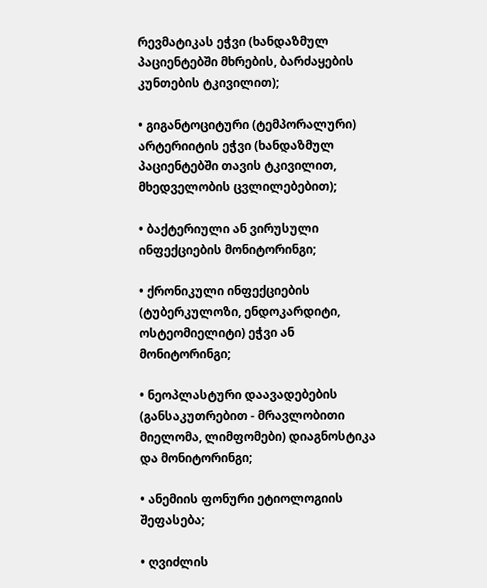რევმატიკას ეჭვი (ხანდაზმულ პაციენტებში მხრების, ბარძაყების კუნთების ტკივილით);

• გიგანტოციტური (ტემპორალური) არტერიიტის ეჭვი (ხანდაზმულ პაციენტებში თავის ტკივილით, მხედველობის ცვლილებებით);

• ბაქტერიული ან ვირუსული ინფექციების მონიტორინგი;

• ქრონიკული ინფექციების (ტუბერკულოზი, ენდოკარდიტი, ოსტეომიელიტი) ეჭვი ან მონიტორინგი;

• ნეოპლასტური დაავადებების (განსაკუთრებით - მრავლობითი მიელომა, ლიმფომები) დიაგნოსტიკა და მონიტორინგი;

• ანემიის ფონური ეტიოლოგიის შეფასება;

• ღვიძლის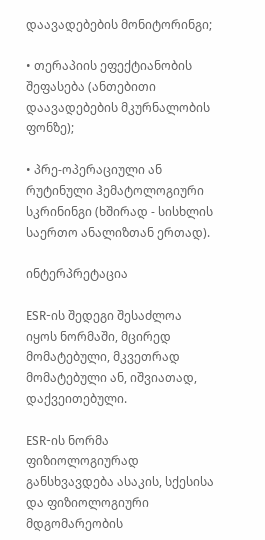დაავადებების მონიტორინგი;

• თერაპიის ეფექტიანობის შეფასება (ანთებითი დაავადებების მკურნალობის ფონზე);

• პრე-ოპერაციული ან რუტინული ჰემატოლოგიური სკრინინგი (ხშირად - სისხლის საერთო ანალიზთან ერთად).

ინტერპრეტაცია

ESR-ის შედეგი შესაძლოა იყოს ნორმაში, მცირედ მომატებული, მკვეთრად მომატებული ან, იშვიათად, დაქვეითებული.

ESR-ის ნორმა ფიზიოლოგიურად განსხვავდება ასაკის, სქესისა და ფიზიოლოგიური მდგომარეობის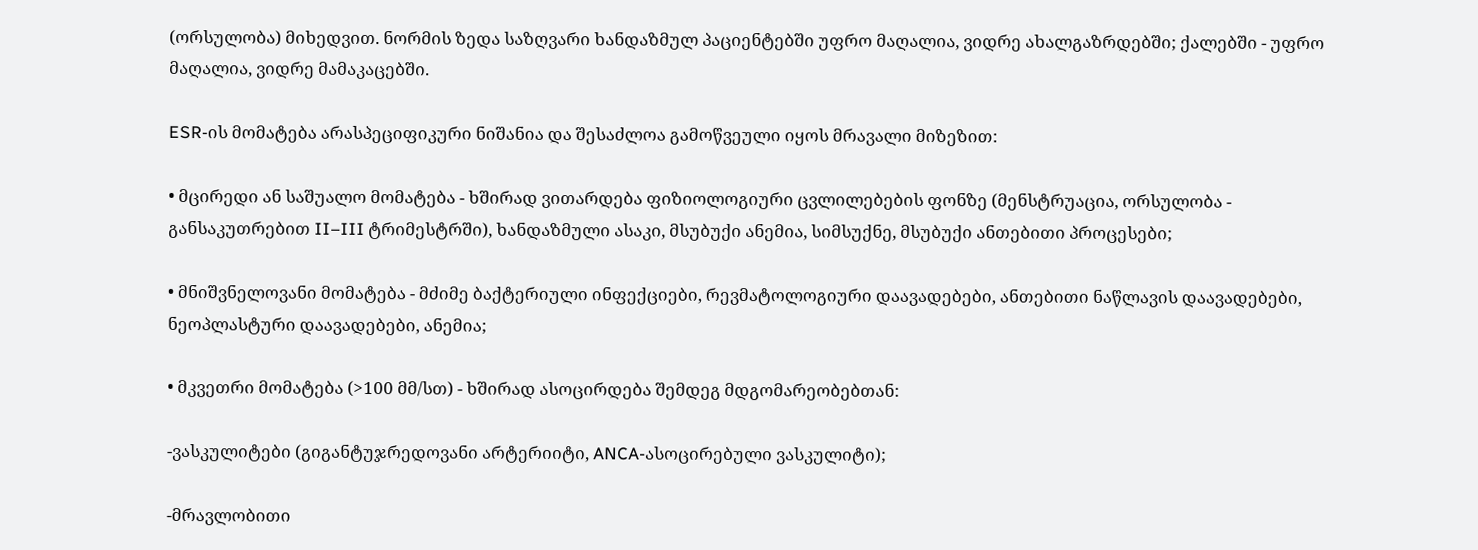(ორსულობა) მიხედვით. ნორმის ზედა საზღვარი ხანდაზმულ პაციენტებში უფრო მაღალია, ვიდრე ახალგაზრდებში; ქალებში - უფრო მაღალია, ვიდრე მამაკაცებში.

ESR-ის მომატება არასპეციფიკური ნიშანია და შესაძლოა გამოწვეული იყოს მრავალი მიზეზით:

• მცირედი ან საშუალო მომატება - ხშირად ვითარდება ფიზიოლოგიური ცვლილებების ფონზე (მენსტრუაცია, ორსულობა - განსაკუთრებით II–III ტრიმესტრში), ხანდაზმული ასაკი, მსუბუქი ანემია, სიმსუქნე, მსუბუქი ანთებითი პროცესები;

• მნიშვნელოვანი მომატება - მძიმე ბაქტერიული ინფექციები, რევმატოლოგიური დაავადებები, ანთებითი ნაწლავის დაავადებები, ნეოპლასტური დაავადებები, ანემია;

• მკვეთრი მომატება (>100 მმ/სთ) - ხშირად ასოცირდება შემდეგ მდგომარეობებთან:

-ვასკულიტები (გიგანტუჯრედოვანი არტერიიტი, ANCA-ასოცირებული ვასკულიტი);

-მრავლობითი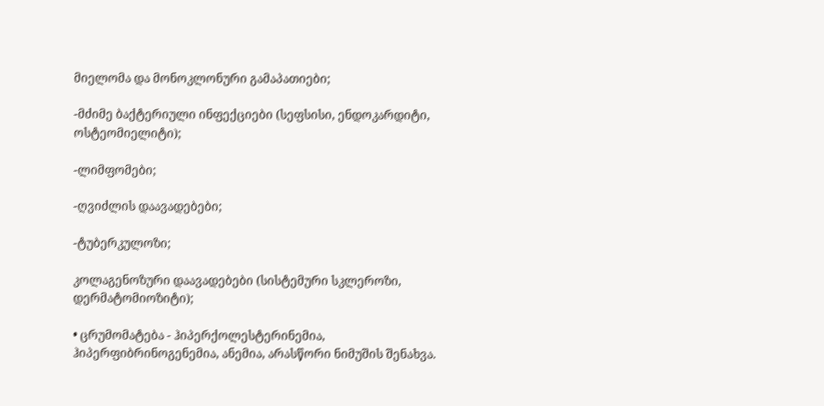მიელომა და მონოკლონური გამაპათიები;

-მძიმე ბაქტერიული ინფექციები (სეფსისი, ენდოკარდიტი, ოსტეომიელიტი);

-ლიმფომები;

-ღვიძლის დაავადებები;

-ტუბერკულოზი;

კოლაგენოზური დაავადებები (სისტემური სკლეროზი, დერმატომიოზიტი);

• ცრუმომატება - ჰიპერქოლესტერინემია, ჰიპერფიბრინოგენემია, ანემია, არასწორი ნიმუშის შენახვა.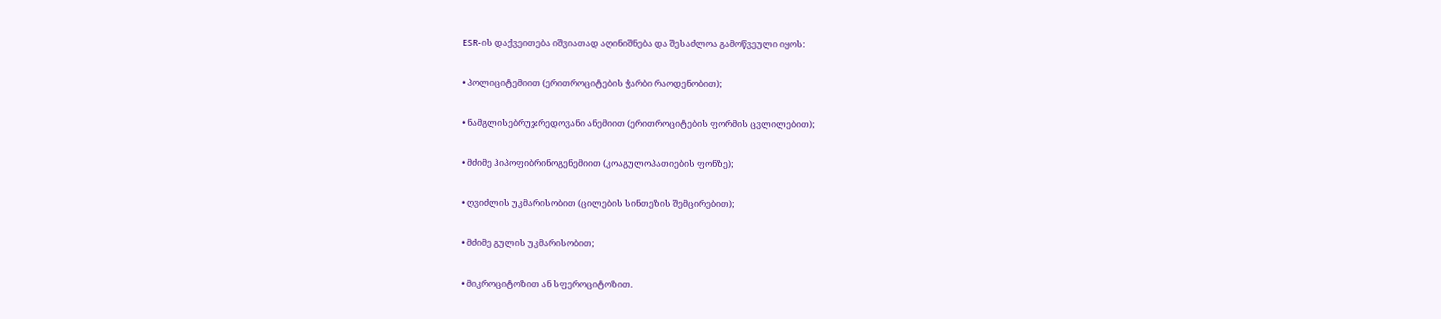ESR-ის დაქვეითება იშვიათად აღინიშნება და შესაძლოა გამოწვეული იყოს:

• პოლიციტემიით (ერითროციტების ჭარბი რაოდენობით);

• ნამგლისებრუჯრედოვანი ანემიით (ერითროციტების ფორმის ცვლილებით);

• მძიმე ჰიპოფიბრინოგენემიით (კოაგულოპათიების ფონზე);

• ღვიძლის უკმარისობით (ცილების სინთეზის შემცირებით);

• მძიმე გულის უკმარისობით;

• მიკროციტოზით ან სფეროციტოზით.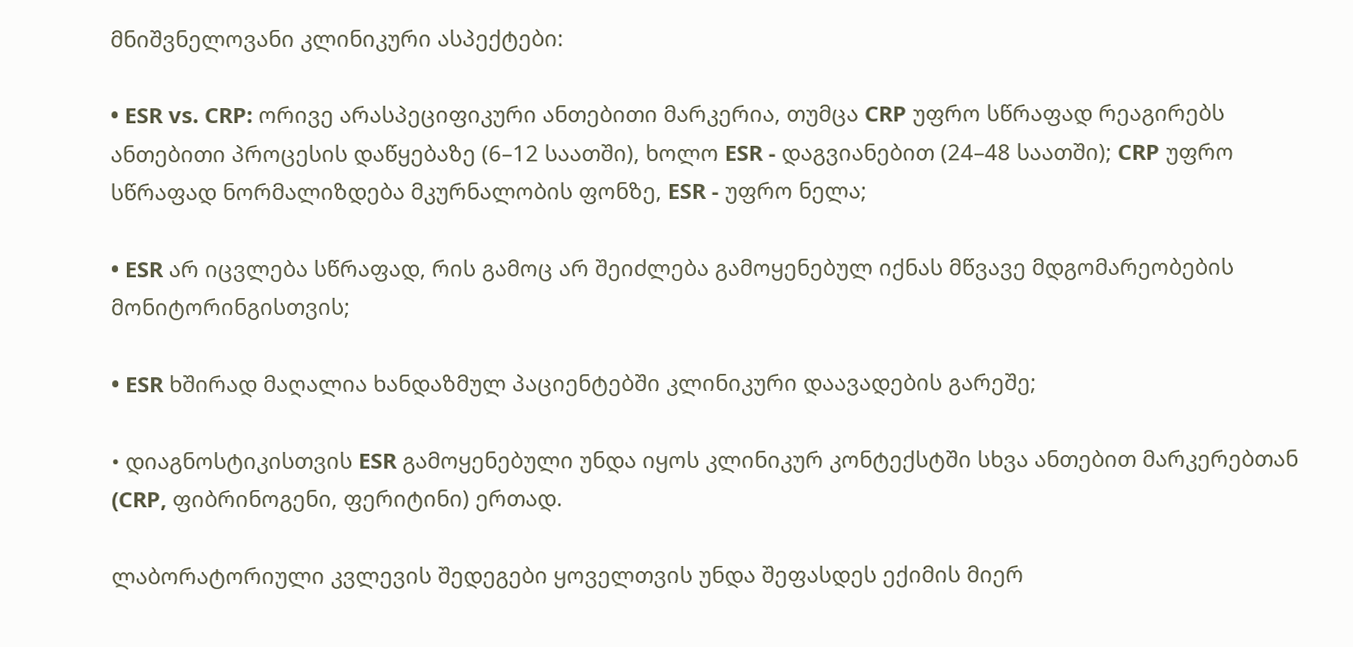მნიშვნელოვანი კლინიკური ასპექტები:

• ESR vs. CRP: ორივე არასპეციფიკური ანთებითი მარკერია, თუმცა CRP უფრო სწრაფად რეაგირებს ანთებითი პროცესის დაწყებაზე (6–12 საათში), ხოლო ESR - დაგვიანებით (24–48 საათში); CRP უფრო სწრაფად ნორმალიზდება მკურნალობის ფონზე, ESR - უფრო ნელა;

• ESR არ იცვლება სწრაფად, რის გამოც არ შეიძლება გამოყენებულ იქნას მწვავე მდგომარეობების მონიტორინგისთვის;

• ESR ხშირად მაღალია ხანდაზმულ პაციენტებში კლინიკური დაავადების გარეშე;

• დიაგნოსტიკისთვის ESR გამოყენებული უნდა იყოს კლინიკურ კონტექსტში სხვა ანთებით მარკერებთან (CRP, ფიბრინოგენი, ფერიტინი) ერთად.

ლაბორატორიული კვლევის შედეგები ყოველთვის უნდა შეფასდეს ექიმის მიერ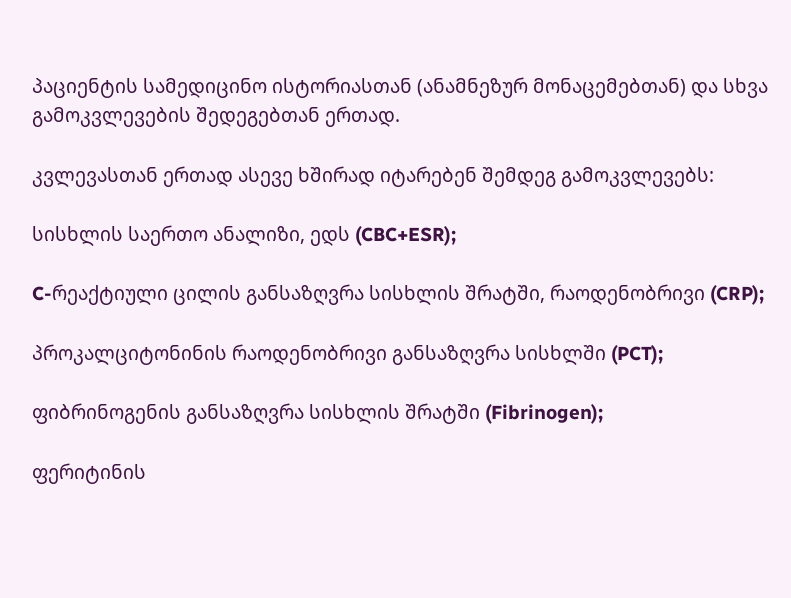პაციენტის სამედიცინო ისტორიასთან (ანამნეზურ მონაცემებთან) და სხვა გამოკვლევების შედეგებთან ერთად.

კვლევასთან ერთად ასევე ხშირად იტარებენ შემდეგ გამოკვლევებს:

სისხლის საერთო ანალიზი, ედს (CBC+ESR);

C-რეაქტიული ცილის განსაზღვრა სისხლის შრატში, რაოდენობრივი (CRP);

პროკალციტონინის რაოდენობრივი განსაზღვრა სისხლში (PCT);

ფიბრინოგენის განსაზღვრა სისხლის შრატში (Fibrinogen);

ფერიტინის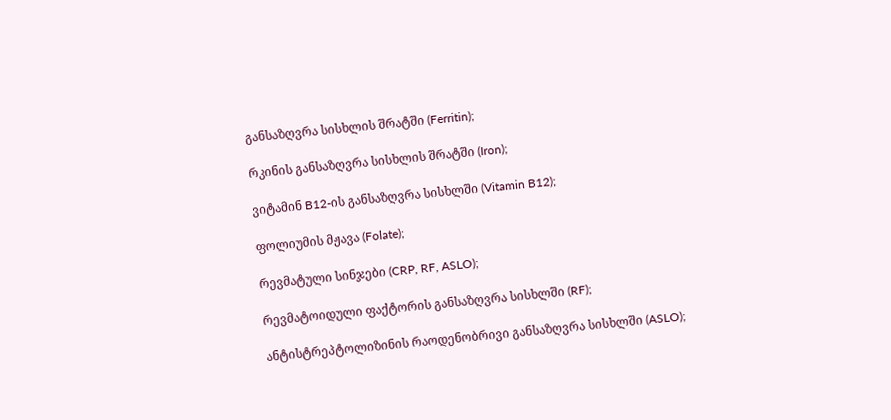განსაზღვრა სისხლის შრატში (Ferritin);

რკინის განსაზღვრა სისხლის შრატში (Iron);

ვიტამინ B12-ის განსაზღვრა სისხლში (Vitamin B12);

ფოლიუმის მჟავა (Folate);

რევმატული სინჯები (CRP, RF, ASLO);

რევმატოიდული ფაქტორის განსაზღვრა სისხლში (RF);

ანტისტრეპტოლიზინის რაოდენობრივი განსაზღვრა სისხლში (ASLO);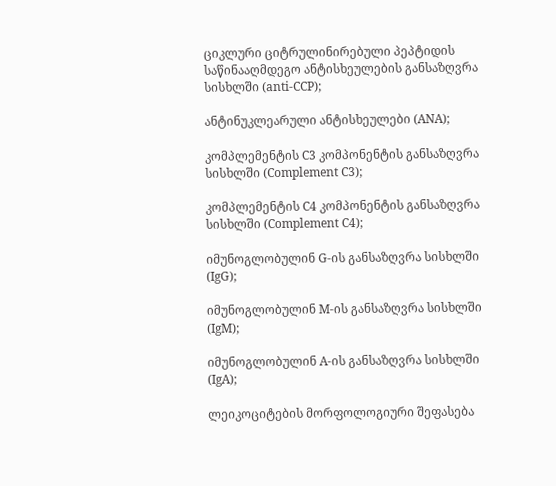ციკლური ციტრულინირებული პეპტიდის საწინააღმდეგო ანტისხეულების განსაზღვრა სისხლში (anti-CCP);

ანტინუკლეარული ანტისხეულები (ANA);

კომპლემენტის C3 კომპონენტის განსაზღვრა სისხლში (Complement C3);

კომპლემენტის C4 კომპონენტის განსაზღვრა სისხლში (Complement C4);

იმუნოგლობულინ G-ის განსაზღვრა სისხლში (IgG);

იმუნოგლობულინ M-ის განსაზღვრა სისხლში (IgM);

იმუნოგლობულინ A-ის განსაზღვრა სისხლში (IgA);

ლეიკოციტების მორფოლოგიური შეფასება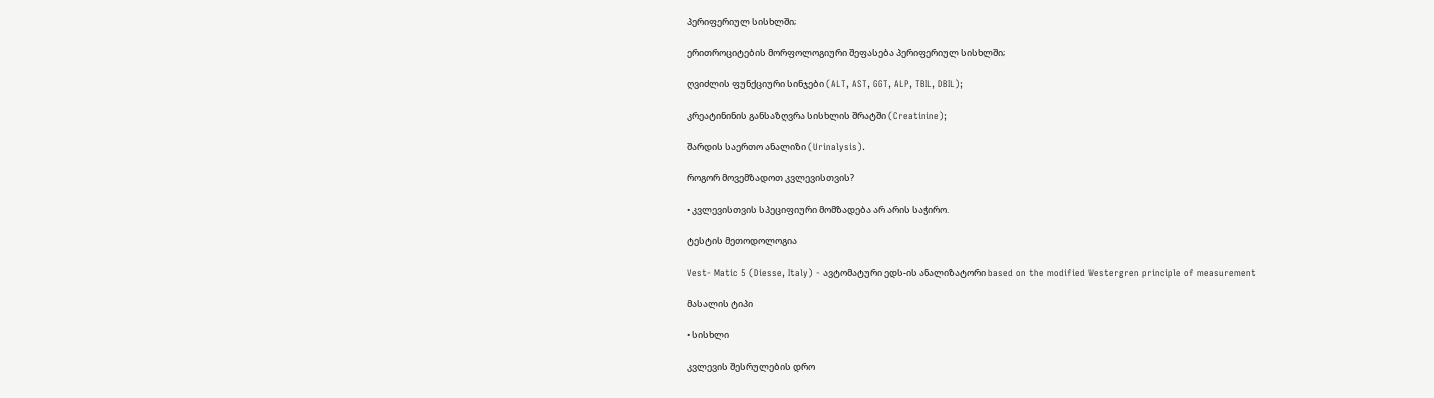პერიფერიულ სისხლში;

ერითროციტების მორფოლოგიური შეფასება პერიფერიულ სისხლში;

ღვიძლის ფუნქციური სინჯები (ALT, AST, GGT, ALP, TBIL, DBIL);

კრეატინინის განსაზღვრა სისხლის შრატში (Creatinine);

შარდის საერთო ანალიზი (Urinalysis).

როგორ მოვემზადოთ კვლევისთვის?

• კვლევისთვის სპეციფიური მომზადება არ არის საჭირო.

ტესტის მეთოდოლოგია

Vest- Matic 5 (Diesse, Italy) - ავტომატური ედს-ის ანალიზატორი based on the modified Westergren principle of measurement

მასალის ტიპი

• სისხლი

კვლევის შესრულების დრო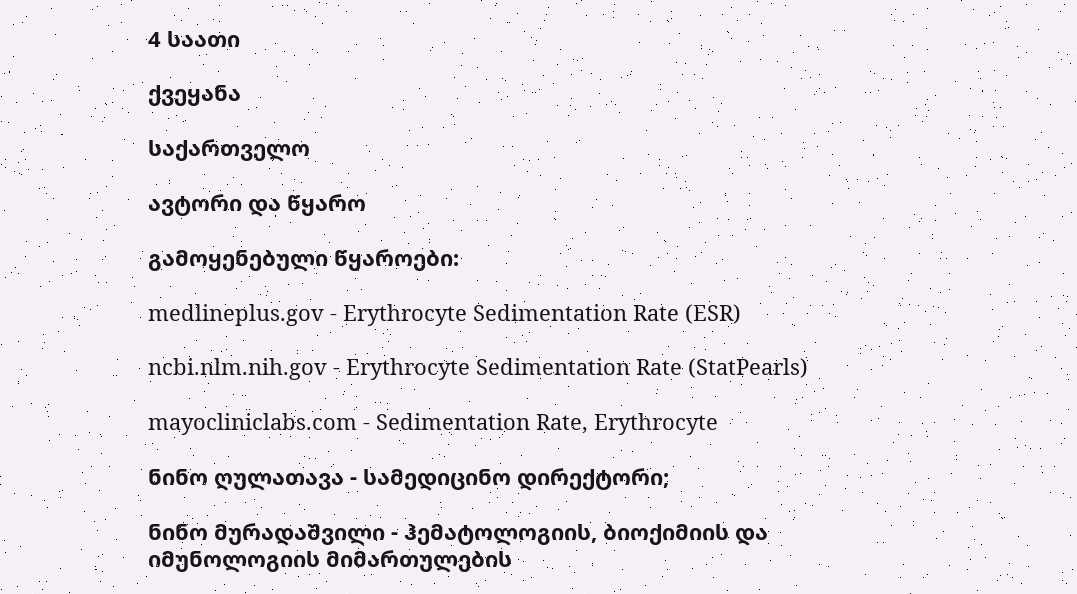4 საათი

ქვეყანა

საქართველო

ავტორი და წყარო

გამოყენებული წყაროები:

medlineplus.gov - Erythrocyte Sedimentation Rate (ESR)

ncbi.nlm.nih.gov - Erythrocyte Sedimentation Rate (StatPearls)

mayocliniclabs.com - Sedimentation Rate, Erythrocyte

ნინო ღულათავა - სამედიცინო დირექტორი;

ნინო მურადაშვილი - ჰემატოლოგიის, ბიოქიმიის და იმუნოლოგიის მიმართულების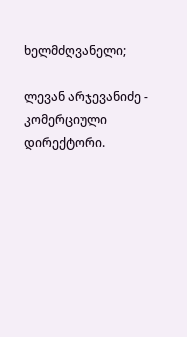ხელმძღვანელი;

ლევან არჯევანიძე - კომერციული დირექტორი.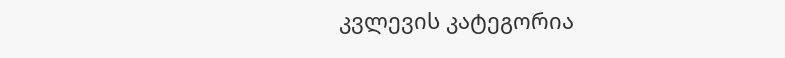კვლევის კატეგორია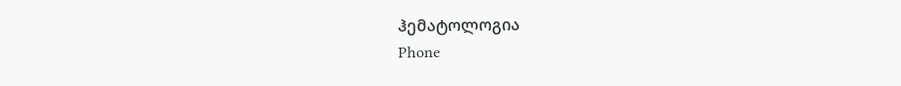ჰემატოლოგია
Phone